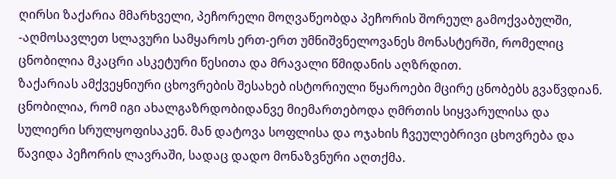ღირსი ზაქარია მმარხველი, პეჩორელი მოღვაწეობდა პეჩორის შორეულ გამოქვაბულში, -აღმოსავლეთ სლავური სამყაროს ერთ-ერთ უმნიშვნელოვანეს მონასტერში, რომელიც ცნობილია მკაცრი ასკეტური წესითა და მრავალი წმიდანის აღზრდით.
ზაქარიას ამქვეყნიური ცხოვრების შესახებ ისტორიული წყაროები მცირე ცნობებს გვაწვდიან. ცნობილია, რომ იგი ახალგაზრდობიდანვე მიემართებოდა ღმრთის სიყვარულისა და სულიერი სრულყოფისაკენ. მან დატოვა სოფლისა და ოჯახის ჩვეულებრივი ცხოვრება და წავიდა პეჩორის ლავრაში, სადაც დადო მონაზვნური აღთქმა.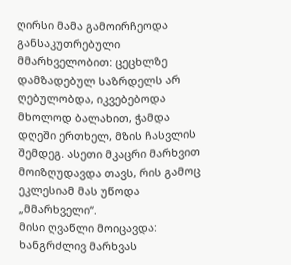ღირსი მამა გამოირჩეოდა განსაკუთრებული მმარხველობით: ცეცხლზე დამზადებულ საზრდელს არ ღებულობდა, იკვებებოდა მხოლოდ ბალახით, ჭამდა დღეში ერთხელ, მზის ჩასვლის შემდეგ. ასეთი მკაცრი მარხვით მოიზღუდავდა თავს, რის გამოც ეკლესიამ მას უწოდა „მმარხველი“.
მისი ღვაწლი მოიცავდა: ხანგრძლივ მარხვას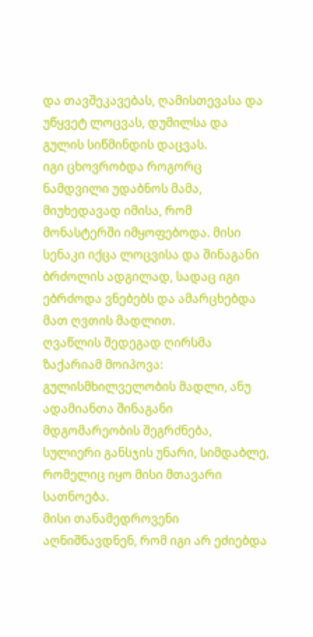და თავშეკავებას, ღამისთევასა და უწყვეტ ლოცვას, დუმილსა და გულის სიწმინდის დაცვას.
იგი ცხოვრობდა როგორც ნამდვილი უდაბნოს მამა, მიუხედავად იმისა, რომ მონასტერში იმყოფებოდა. მისი სენაკი იქცა ლოცვისა და შინაგანი ბრძოლის ადგილად, სადაც იგი ებრძოდა ვნებებს და ამარცხებდა მათ ღვთის მადლით.
ღვაწლის შედეგად ღირსმა ზაქარიამ მოიპოვა: გულისმხილველობის მადლი, ანუ ადამიანთა შინაგანი მდგომარეობის შეგრძნება, სულიერი განსჯის უნარი, სიმდაბლე, რომელიც იყო მისი მთავარი სათნოება.
მისი თანამედროვენი აღნიშნავდნენ, რომ იგი არ ეძიებდა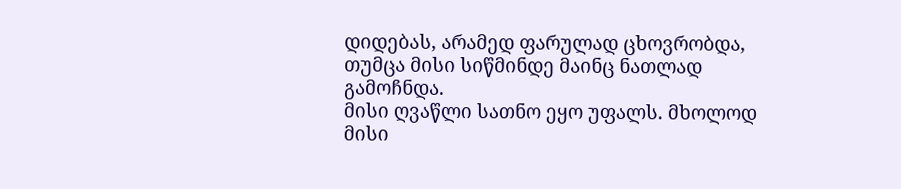დიდებას, არამედ ფარულად ცხოვრობდა, თუმცა მისი სიწმინდე მაინც ნათლად გამოჩნდა.
მისი ღვაწლი სათნო ეყო უფალს. მხოლოდ მისი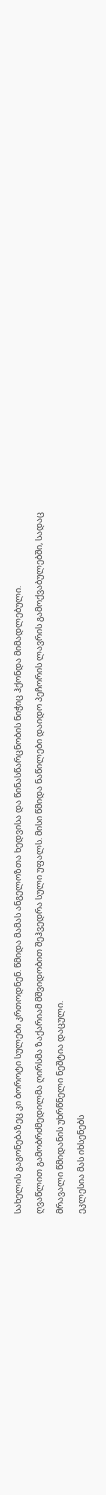სახელის გაგონებაზეც კი ბოროტი სულები კრთოდნენ. წმიდა მამას ანგელოზთა ხედვისა და წინასწარცნობის ნიჭიც ჰქონდა მიმადლებული.
ღვაწლით გამობრძმედილმა ღირსმა ზაქარიამ მშვიდობით შეჰვედრა სული უფალს. მისი წმიდა ნაწილები დაიდო პეჩორის ლავრის გამოქვაბულებში, სადაც მრავალი წმიდანის უხრწნელი ნეშტია დაცული.
ეკლესია მას იხსენებს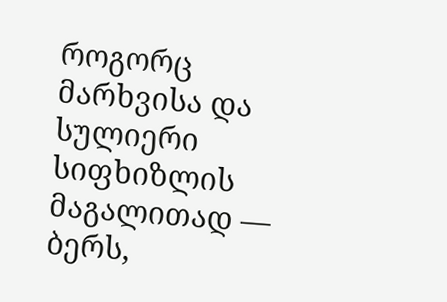როგორც მარხვისა და სულიერი სიფხიზლის მაგალითად — ბერს,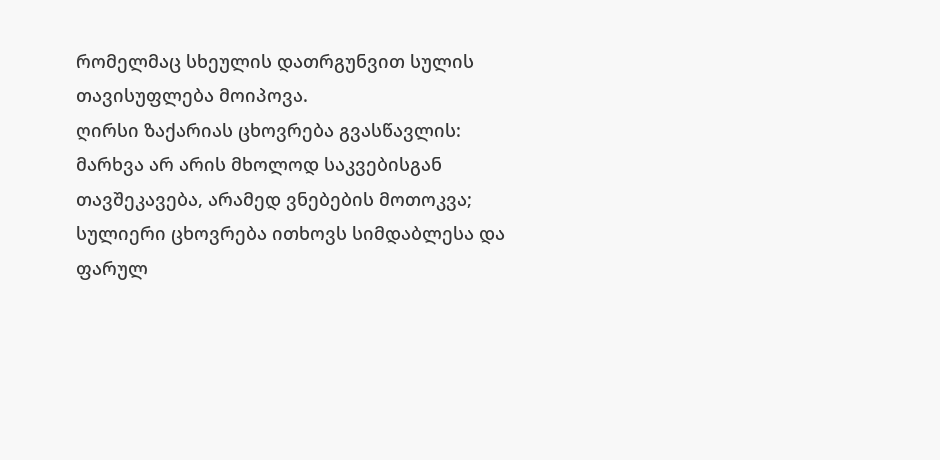რომელმაც სხეულის დათრგუნვით სულის თავისუფლება მოიპოვა.
ღირსი ზაქარიას ცხოვრება გვასწავლის:
მარხვა არ არის მხოლოდ საკვებისგან თავშეკავება, არამედ ვნებების მოთოკვა;
სულიერი ცხოვრება ითხოვს სიმდაბლესა და ფარულ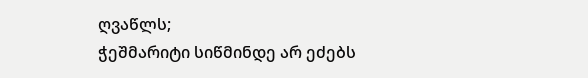ღვაწლს;
ჭეშმარიტი სიწმინდე არ ეძებს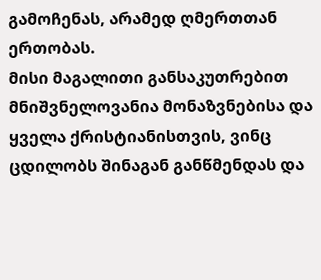გამოჩენას, არამედ ღმერთთან ერთობას.
მისი მაგალითი განსაკუთრებით მნიშვნელოვანია მონაზვნებისა და ყველა ქრისტიანისთვის, ვინც ცდილობს შინაგან განწმენდას და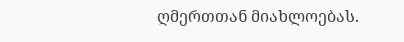ღმერთთან მიახლოებას.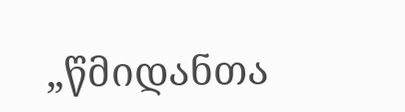„წმიდანთა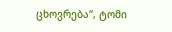ცხოვრება“, ტომი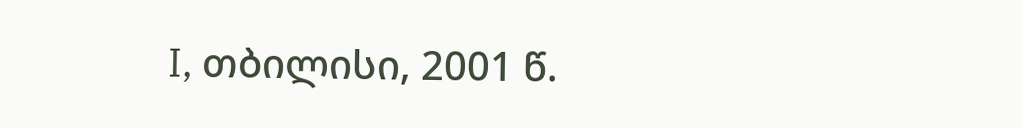I, თბილისი, 2001 წ.